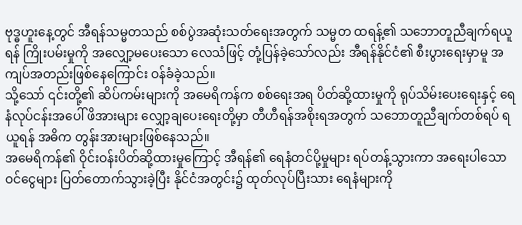ဗုဒ္ဓဟူးနေ့တွင် အီရန်သမ္မတသည် စစ်ပွဲအဆုံးသတ်ရေးအတွက် သမ္မတ ထရန့်၏ သဘောတူညီချက်ရယူရန် ကြိုးပမ်းမှုကို အလျှော့မပေးသော လေသံဖြင့် တုံ့ပြန်ခဲ့သော်လည်း အီရန်နိုင်ငံ၏ စီးပွားရေးမှာမူ အကျပ်အတည်းဖြစ်နေကြောင်း ဝန်ခံခဲ့သည်။
သို့သော် ၎င်းတို့၏ ဆိပ်ကမ်းများကို အမေရိကန်က စစ်ရေးအရ ပိတ်ဆို့ထားမှုကို ရုပ်သိမ်းပေးရေးနှင့် ရေနံလုပ်ငန်းအပေါ် ဖိအားများ လျှော့ချပေးရေးတို့မှာ တီဟီရန်အစိုးရအတွက် သဘောတူညီချက်တစ်ရပ် ရယူရန် အဓိက တွန်းအားများဖြစ်နေသည်။
အမေရိကန်၏ ဝိုင်းဝန်းပိတ်ဆို့ထားမှုကြောင့် အီရန်၏ ရေနံတင်ပို့မှုများ ရပ်တန့်သွားကာ အရေးပါသော ဝင်ငွေများ ပြတ်တောက်သွားခဲ့ပြီး နိုင်ငံအတွင်း၌ ထုတ်လုပ်ပြီးသား ရေနံများကို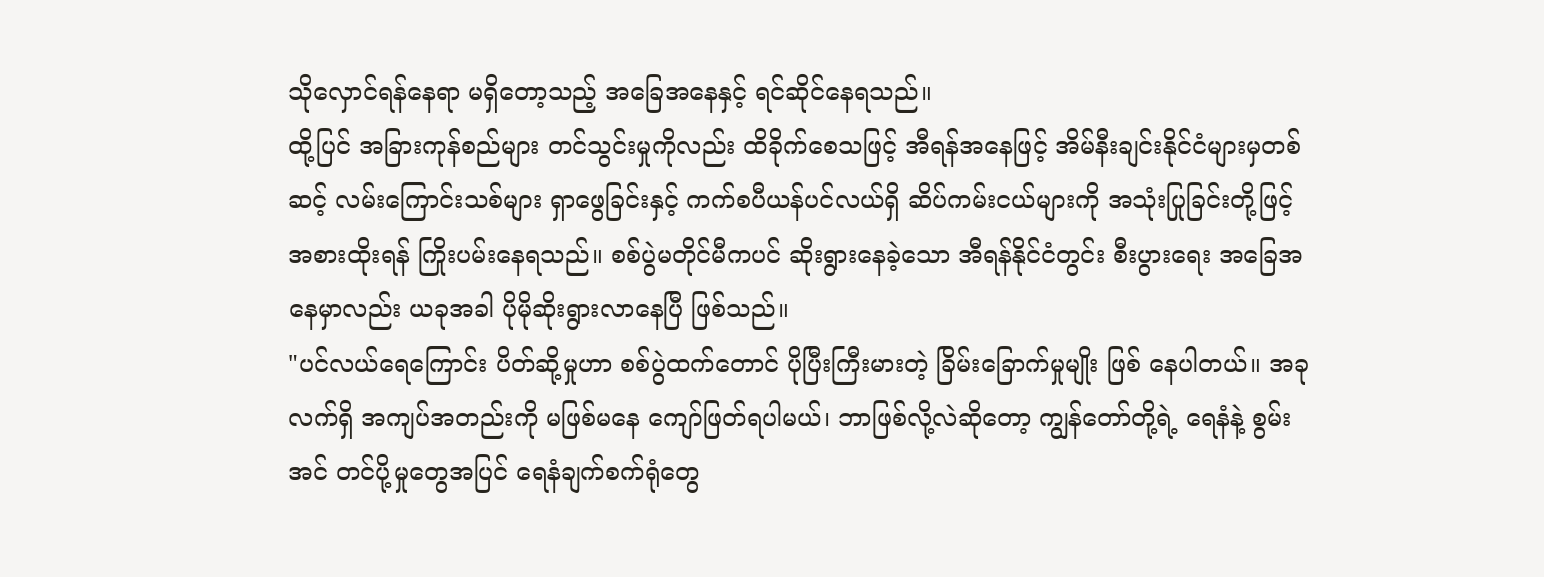သိုလှောင်ရန်နေရာ မရှိတော့သည့် အခြေအနေနှင့် ရင်ဆိုင်နေရသည်။
ထို့ပြင် အခြားကုန်စည်များ တင်သွင်းမှုကိုလည်း ထိခိုက်စေသဖြင့် အီရန်အနေဖြင့် အိမ်နီးချင်းနိုင်ငံများမှတစ်ဆင့် လမ်းကြောင်းသစ်များ ရှာဖွေခြင်းနှင့် ကက်စပီယန်ပင်လယ်ရှိ ဆိပ်ကမ်းငယ်များကို အသုံးပြုခြင်းတို့ဖြင့် အစားထိုးရန် ကြိုးပမ်းနေရသည်။ စစ်ပွဲမတိုင်မီကပင် ဆိုးရွားနေခဲ့သော အီရန်နိုင်ငံတွင်း စီးပွားရေး အခြေအနေမှာလည်း ယခုအခါ ပိုမိုဆိုးရွားလာနေပြီ ဖြစ်သည်။
"ပင်လယ်ရေကြောင်း ပိတ်ဆို့မှုဟာ စစ်ပွဲထက်တောင် ပိုပြီးကြီးမားတဲ့ ခြိမ်းခြောက်မှုမျိုး ဖြစ် နေပါတယ်။ အခုလက်ရှိ အကျပ်အတည်းကို မဖြစ်မနေ ကျော်ဖြတ်ရပါမယ်၊ ဘာဖြစ်လို့လဲဆိုတော့ ကျွန်တော်တို့ရဲ့ ရေနံနဲ့ စွမ်းအင် တင်ပို့မှုတွေအပြင် ရေနံချက်စက်ရုံတွေ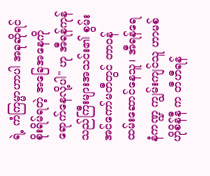ရဲ့ ကံကြမ္မာဟာပါ အခုဆိုရင် စိုးရိမ်ရတဲ့ အခြေအနေကို ရောက်နေလို့ပါ" ဟု အီရန်ကုန်သည်ကြီးများအသင်း၏ စွမ်းအင်ကော်မတီတွင် တာဝန်ထမ်းဆောင်နေသူ၊ အီရန်ရေနံကဏ္ဍ ကျွမ်းကျင်သူ ဟာမစ် ဟိုစိန်နီ က တီဟီရန်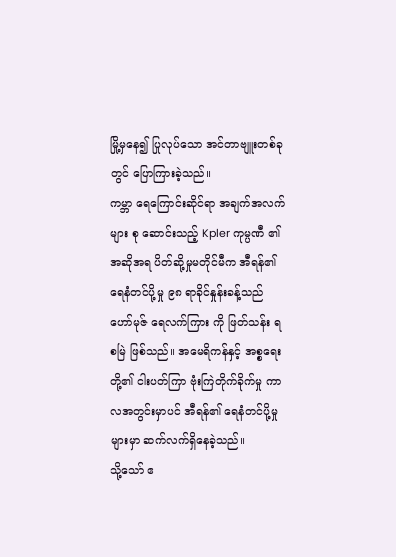မြို့မှနေ၍ ပြုလုပ်သော အင်တာဗျူးတစ်ခုတွင် ပြောကြားခဲ့သည်။
ကမ္ဘာ ရေကြောင်းဆိုင်ရာ အချက်အလက် များ စု ဆောင်းသည့် Kpler ကုမ္ပဏီ ၏ အဆိုအရ ပိတ်ဆို့မှုမတိုင်မီက အီရန်၏ ရေနံတင်ပို့မှု ၉၈ ရာခိုင်နှုန်းခန့်သည် ဟော်မုဇ် ရေလက်ကြား ကို ဖြတ်သန်း ရစမြဲ ဖြစ်သည်။ အမေရိကန်နှင့် အစ္စရေးတို့၏ ငါးပတ်ကြာ ဗုံးကြဲတိုက်ခိုက်မှု ကာလအတွင်းမှာပင် အီရန်၏ ရေနံတင်ပို့မှုများမှာ ဆက်လက်ရှိနေခဲ့သည်။
သို့သော် ဧ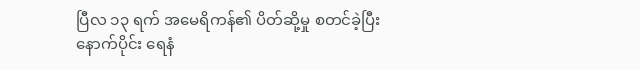ပြီလ ၁၃ ရက် အမေရိကန်၏ ပိတ်ဆို့မှု စတင်ခဲ့ပြီးနောက်ပိုင်း ရေနံ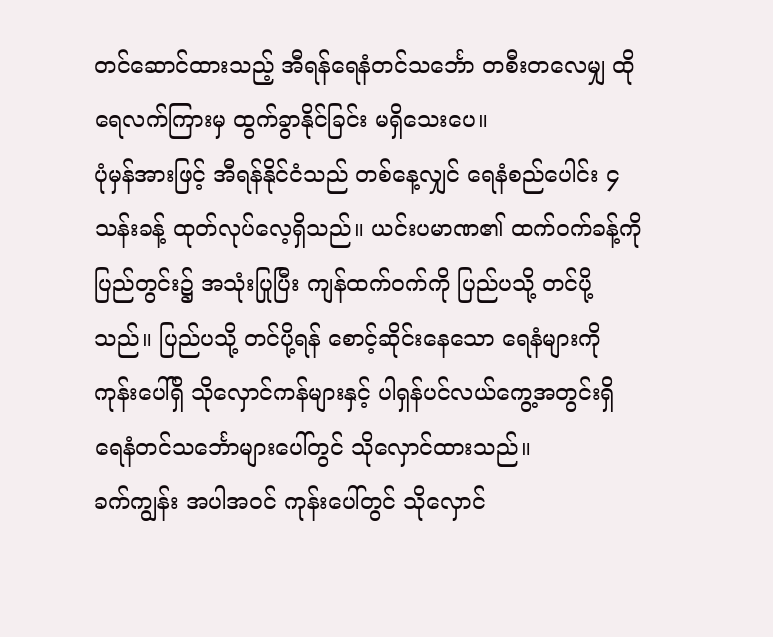တင်ဆောင်ထားသည့် အီရန်ရေနံတင်သင်္ဘော တစီးတလေမျှ ထိုရေလက်ကြားမှ ထွက်ခွာနိုင်ခြင်း မရှိသေးပေ။
ပုံမှန်အားဖြင့် အီရန်နိုင်ငံသည် တစ်နေ့လျှင် ရေနံစည်ပေါင်း ၄ သန်းခန့် ထုတ်လုပ်လေ့ရှိသည်။ ယင်းပမာဏ၏ ထက်ဝက်ခန့်ကို ပြည်တွင်း၌ အသုံးပြုပြီး ကျန်ထက်ဝက်ကို ပြည်ပသို့ တင်ပို့သည်။ ပြည်ပသို့ တင်ပို့ရန် စောင့်ဆိုင်းနေသော ရေနံများကို ကုန်းပေါ်ရှိ သိုလှောင်ကန်များနှင့် ပါရှန်ပင်လယ်ကွေ့အတွင်းရှိ ရေနံတင်သင်္ဘောများပေါ်တွင် သိုလှောင်ထားသည်။
ခက်ကျွန်း အပါအဝင် ကုန်းပေါ်တွင် သိုလှောင်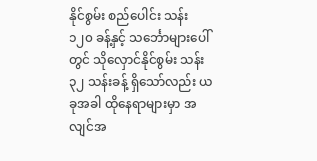နိုင်စွမ်း စည်ပေါင်း သန်း ၁၂၀ ခန့်နှင့် သင်္ဘောများပေါ်တွင် သိုလှောင်နိုင်စွမ်း သန်း ၃၂ သန်းခန့် ရှိသော်လည်း ယခုအခါ ထိုနေရာများမှာ အလျင်အ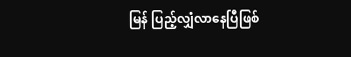မြန် ပြည့်လျှံလာနေပြီဖြစ်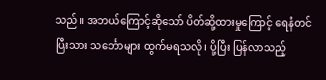သည်။ အဘယ်ကြောင့်ဆိုသော် ပိတ်ဆို့ထားမှုကြောင့် ရေနံတင်ပြီးသား သင်္ဘောများ ထွက်မရသလို၊ ပို့ပြီး ပြန်လာသည့်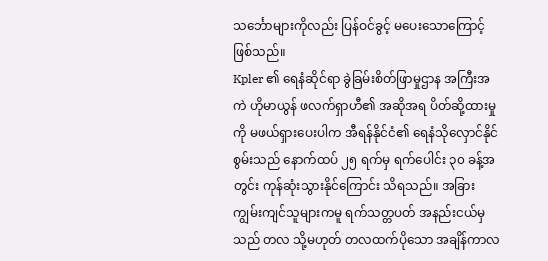သင်္ဘောများကိုလည်း ပြန်ဝင်ခွင့် မပေးသောကြောင့် ဖြစ်သည်။
Kpler ၏ ရေနံဆိုင်ရာ ခွဲခြမ်းစိတ်ဖြာမှုဌာန အကြီးအကဲ ဟိုမာယွန် ဖလက်ရှာဟီ၏ အဆိုအရ ပိတ်ဆို့ထားမှုကို မဖယ်ရှားပေးပါက အီရန်နိုင်ငံ၏ ရေနံသိုလှောင်နိုင်စွမ်းသည် နောက်ထပ် ၂၅ ရက်မှ ရက်ပေါင်း ၃၀ ခန့်အတွင်း ကုန်ဆုံးသွားနိုင်ကြောင်း သိရသည်။ အခြားကျွမ်းကျင်သူများကမူ ရက်သတ္တပတ် အနည်းငယ်မှသည် တလ သို့မဟုတ် တလထက်ပိုသော အချိန်ကာလ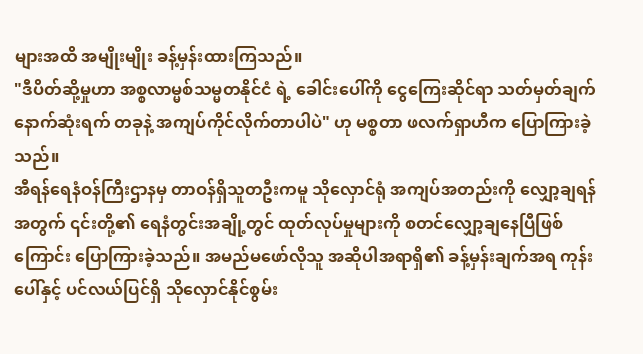များအထိ အမျိုးမျိုး ခန့်မှန်းထားကြသည်။
"ဒီပိတ်ဆို့မှုဟာ အစ္စလာမ္မစ်သမ္မတနိုင်ငံ ရဲ့ ခေါင်းပေါ်ကို ငွေကြေးဆိုင်ရာ သတ်မှတ်ချက် နောက်ဆုံးရက် တခုနဲ့ အကျပ်ကိုင်လိုက်တာပါပဲ" ဟု မစ္စတာ ဖလက်ရှာဟီက ပြောကြားခဲ့သည်။
အီရန်ရေနံဝန်ကြီးဌာနမှ တာဝန်ရှိသူတဦးကမူ သိုလှောင်ရုံ အကျပ်အတည်းကို လျှော့ချရန်အတွက် ၎င်းတို့၏ ရေနံတွင်းအချို့တွင် ထုတ်လုပ်မှုများကို စတင်လျှော့ချနေပြီဖြစ်ကြောင်း ပြောကြားခဲ့သည်။ အမည်မဖော်လိုသူ အဆိုပါအရာရှိ၏ ခန့်မှန်းချက်အရ ကုန်းပေါ်နှင့် ပင်လယ်ပြင်ရှိ သိုလှောင်နိုင်စွမ်း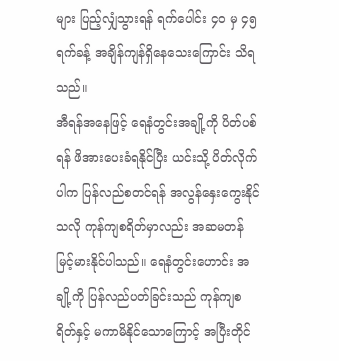များ ပြည့်လျှံသွားရန် ရက်ပေါင်း ၄၀ မှ ၄၅ ရက်ခန့် အချိန်ကျန်ရှိနေသေးကြောင်း သိရသည်။
အီရန်အနေဖြင့် ရေနံတွင်းအချို့ကို ပိတ်ပစ်ရန် ဖိအားပေးခံရနိုင်ပြီး ယင်းသို့ ပိတ်လိုက်ပါက ပြန်လည်စတင်ရန် အလွန်နှေးကွေးနိုင်သလို ကုန်ကျစရိတ်မှာလည်း အဆမတန် မြင့်မားနိုင်ပါသည်။ ရေနံတွင်းဟောင်း အချို့ကို ပြန်လည်ပတ်ခြင်းသည် ကုန်ကျစရိတ်နှင့် မကာမိနိုင်သောကြောင့် အပြီးတိုင်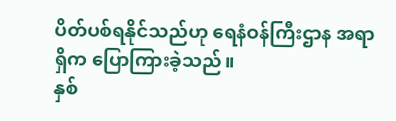ပိတ်ပစ်ရနိုင်သည်ဟု ရေနံဝန်ကြီးဌာန အရာရှိက ပြောကြားခဲ့သည်။
နှစ်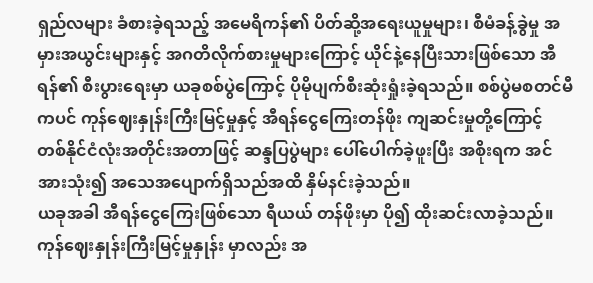ရှည်လများ ခံစားခဲ့ရသည့် အမေရိကန်၏ ပိတ်ဆို့အရေးယူမှုများ၊ စီမံခန့်ခွဲမှု အမှားအယွင်းများနှင့် အဂတိလိုက်စားမှုများကြောင့် ယိုင်နဲ့နေပြီးသားဖြစ်သော အီရန်၏ စီးပွားရေးမှာ ယခုစစ်ပွဲကြောင့် ပိုမိုပျက်စီးဆုံးရှုံးခဲ့ရသည်။ စစ်ပွဲမစတင်မီကပင် ကုန်ဈေးနှုန်းကြီးမြင့်မှုနှင့် အီရန်ငွေကြေးတန်ဖိုး ကျဆင်းမှုတို့ကြောင့် တစ်နိုင်ငံလုံးအတိုင်းအတာဖြင့် ဆန္ဒပြပွဲများ ပေါ်ပေါက်ခဲ့ဖူးပြီး အစိုးရက အင်အားသုံး၍ အသေအပျောက်ရှိသည်အထိ နှိမ်နင်းခဲ့သည်။
ယခုအခါ အီရန်ငွေကြေးဖြစ်သော ရီယယ် တန်ဖိုးမှာ ပို၍ ထိုးဆင်းလာခဲ့သည်။ ကုန်ဈေးနှုန်းကြီးမြင့်မှုနှုန်း မှာလည်း အ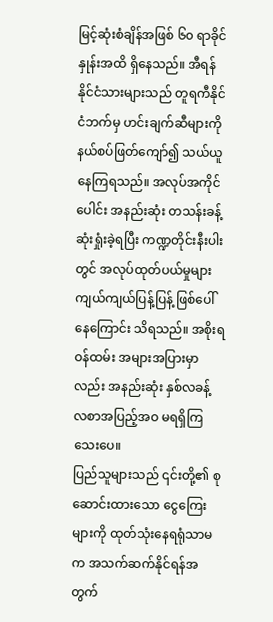မြင့်ဆုံးစံချိန်အဖြစ် ၆၀ ရာခိုင်နှုန်းအထိ ရှိနေသည်။ အီရန်နိုင်ငံသားများသည် တူရကီနိုင်ငံဘက်မှ ဟင်းချက်ဆီများကို နယ်စပ်ဖြတ်ကျော်၍ သယ်ယူနေကြရသည်။ အလုပ်အကိုင်ပေါင်း အနည်းဆုံး တသန်းခန့် ဆုံးရှုံးခဲ့ရပြီး ကဏ္ဍတိုင်းနီးပါးတွင် အလုပ်ထုတ်ပယ်မှုများ ကျယ်ကျယ်ပြန့်ပြန့် ဖြစ်ပေါ်နေကြောင်း သိရသည်။ အစိုးရဝန်ထမ်း အများအပြားမှာလည်း အနည်းဆုံး နှစ်လခန့် လစာအပြည့်အဝ မရရှိကြသေးပေ။
ပြည်သူများသည် ၎င်းတို့၏ စုဆောင်းထားသော ငွေကြေးများကို ထုတ်သုံးနေရရုံသာမက အသက်ဆက်နိုင်ရန်အတွက်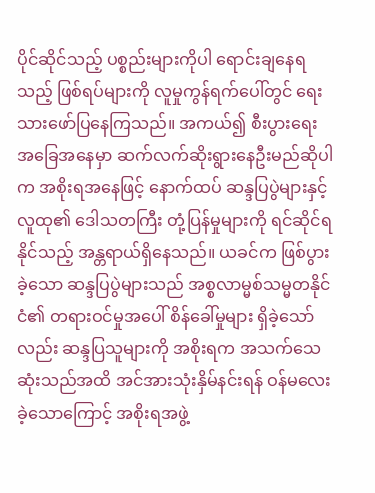ပိုင်ဆိုင်သည့် ပစ္စည်းများကိုပါ ရောင်းချနေရသည့် ဖြစ်ရပ်များကို လူမှုကွန်ရက်ပေါ်တွင် ရေးသားဖော်ပြနေကြသည်။ အကယ်၍ စီးပွားရေး အခြေအနေမှာ ဆက်လက်ဆိုးရွားနေဦးမည်ဆိုပါက အစိုးရအနေဖြင့် နောက်ထပ် ဆန္ဒပြပွဲများနှင့် လူထု၏ ဒေါသတကြီး တုံ့ပြန်မှုများကို ရင်ဆိုင်ရနိုင်သည့် အန္တရာယ်ရှိနေသည်။ ယခင်က ဖြစ်ပွားခဲ့သော ဆန္ဒပြပွဲများသည် အစ္စလာမ္မစ်သမ္မတနိုင်ငံ၏ တရားဝင်မှုအပေါ် စိန်ခေါ်မှုများ ရှိခဲ့သော်လည်း ဆန္ဒပြသူများကို အစိုးရက အသက်သေဆုံးသည်အထိ အင်အားသုံးနှိမ်နင်းရန် ဝန်မလေးခဲ့သောကြောင့် အစိုးရအဖွဲ့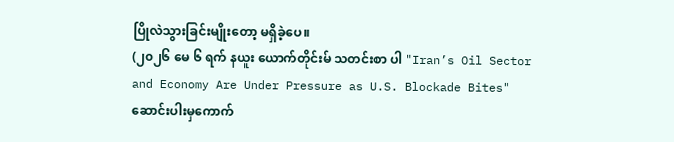ပြိုလဲသွားခြင်းမျိုးတော့ မရှိခဲ့ပေ။
(၂၀၂၆ မေ ၆ ရက် နယူး ယောက်တိုင်းမ် သတင်းစာ ပါ "Iran’s Oil Sector and Economy Are Under Pressure as U.S. Blockade Bites" ဆောင်းပါးမှကောက်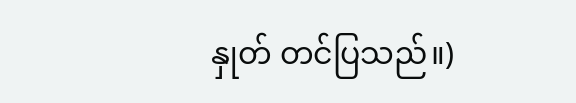နှုတ် တင်ပြသည်။)